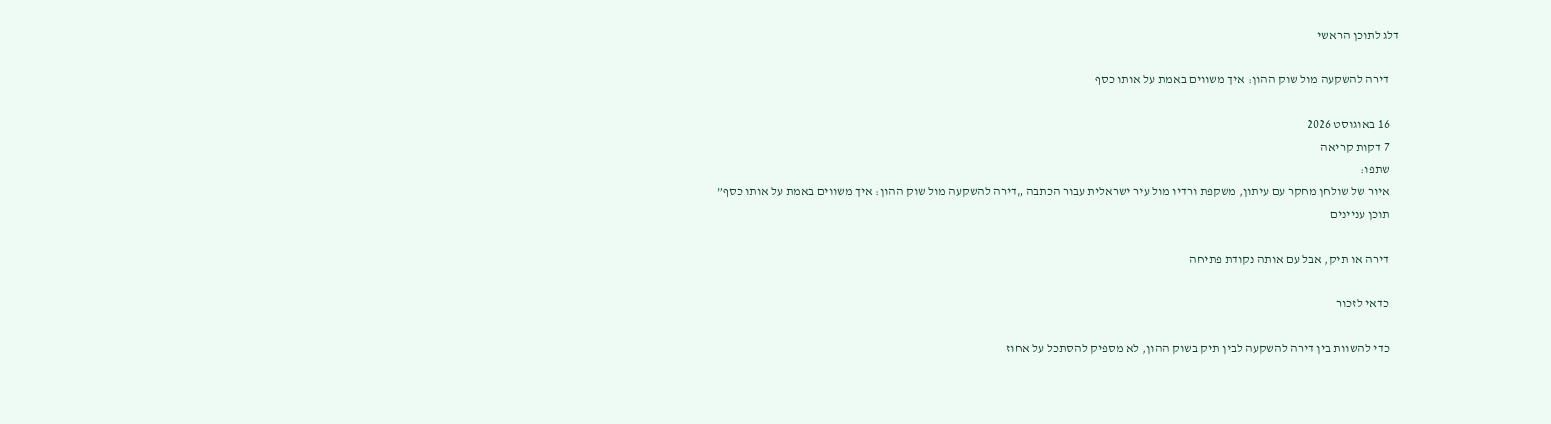דלג לתוכן הראשי

    דירה להשקעה מול שוק ההון: איך משווים באמת על אותו כסף

    16 באוגוסט 2026
    7 דקות קריאה
    שתפו:
    איור של שולחן מחקר עם עיתון, משקפת ורדיו מול עיר ישראלית עבור הכתבה „דירה להשקעה מול שוק ההון: איך משווים באמת על אותו כסף”
    תוכן עניינים

    דירה או תיק, אבל עם אותה נקודת פתיחה

    כדאי לזכור

    כדי להשוות בין דירה להשקעה לבין תיק בשוק ההון, לא מספיק להסתכל על אחוז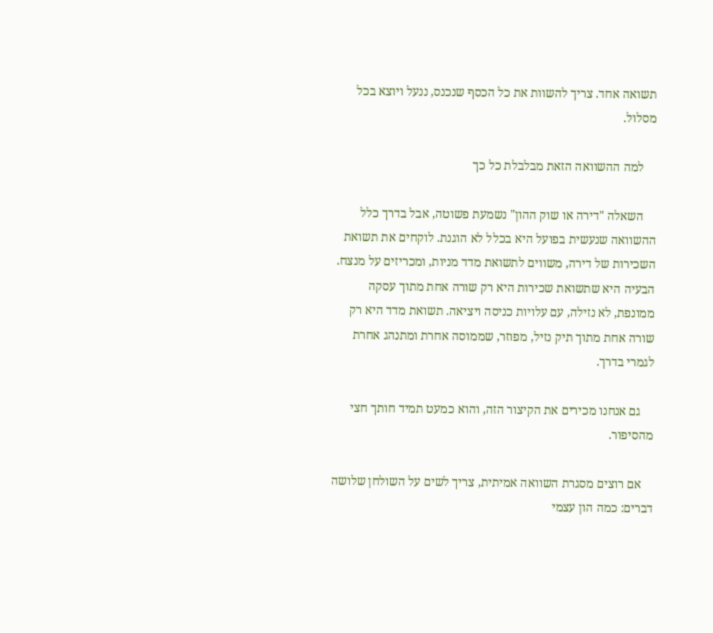תשואה אחד. צריך להשוות את כל הכסף שנכנס, ננעל ויוצא בכל מסלול.

    למה ההשוואה הזאת מבלבלת כל כך

    השאלה "דירה או שוק ההון" נשמעת פשוטה, אבל בדרך כלל ההשוואה שנעשית בפועל היא בכלל לא הוגנת. לוקחים את תשואת השכירות של דירה, משווים לתשואת מדד מניות, ומכריזים על מנצח. הבעיה היא שתשואת שכירות היא רק שורה אחת מתוך עסקה ממונפת, לא נזילה, עם עלויות כניסה ויציאה. תשואת מדד היא רק שורה אחת מתוך תיק נזיל, מפוזר, שממוסה אחרת ומתנהג אחרת לגמרי בדרך.

    גם אנחנו מכירים את הקיצור הזה, והוא כמעט תמיד חותך חצי מהסיפור.

    אם רוצים מסגרת השוואה אמיתית, צריך לשים על השולחן שלושה דברים: כמה הון עצמי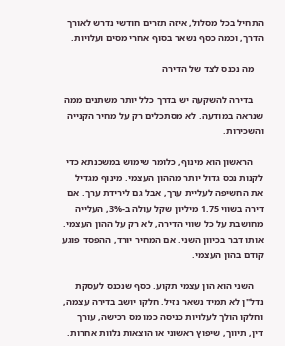התחיל בכל מסלול, איזה תזרים חודשי נדרש לאורך הדרך, וכמה כסף נשאר בסוף אחרי מסים ועלויות.

    מה נכנס לצד של הדירה

    בדירה להשקעה יש בדרך כלל יותר משתנים ממה שנראה במודעה. לא מסתכלים רק על מחיר הקנייה והשכירות.

    הראשון הוא מינוף, כלומר שימוש במשכנתא כדי לקנות נכס גדול יותר מההון העצמי. מינוף מגדיל את החשיפה לעליית ערך, אבל גם לירידת ערך. אם דירה בשווי 1.75 מיליון שקל עולה ב-3%, העלייה מחושבת על כל שווי הדירה, לא רק על ההון העצמי. אותו דבר בכיוון השני. אם המחיר יורד, ההפסד פוגע קודם בהון העצמי.

    השני הוא הון עצמי תקוע. כסף שנכנס לעסקת נדל"ן לא תמיד נשאר נזיל. חלקו יושב בדירה עצמה, וחלקו הולך לעלויות כניסה כמו מס רכישה, עורך דין, תיווך, שיפוץ ראשוני או הוצאות נלוות אחרות.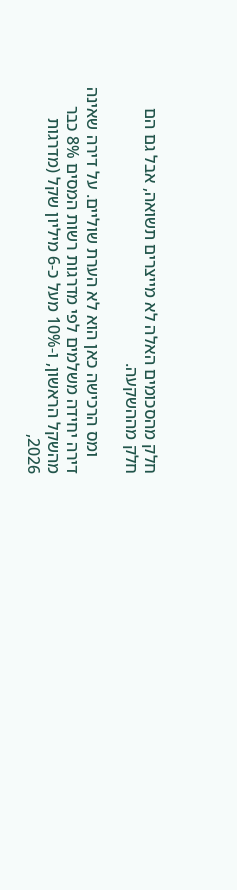חלק מהסכומים האלה לא מייצרים תשואה, אבל גם הם חלק מההשקעה.

    ומס הרכישה כאן הוא לא הערת שוליים. על דירה שאינה דירה יחידה משלמים לפי מדרגות רשות המסים 8% כבר מהשקל הראשון, ו-10% מעל כ-6 מיליון שקל (מדרגות 2026,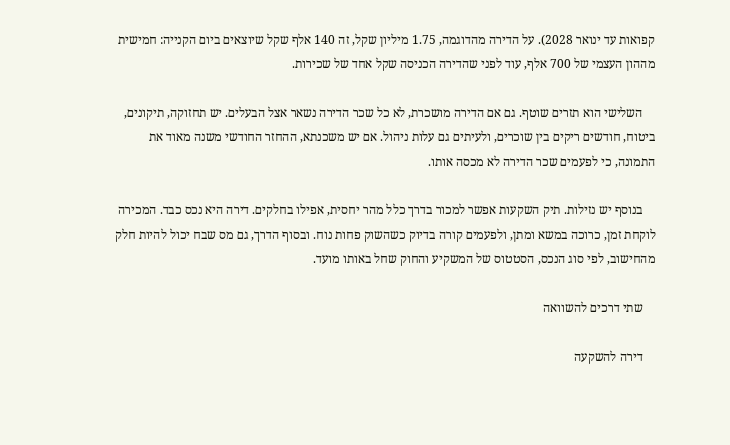קפואות עד ינואר 2028). על הדירה מהדוגמה, 1.75 מיליון שקל, זה 140 אלף שקל שיוצאים ביום הקנייה: חמישית מההון העצמי של 700 אלף, עוד לפני שהדירה הכניסה שקל אחד של שכירות.

    השלישי הוא תזרים שוטף. גם אם הדירה מושכרת, לא כל שכר הדירה נשאר אצל הבעלים. יש תחזוקה, תיקונים, ביטוח, חודשים ריקים בין שוכרים, ולעיתים גם עלות ניהול. אם יש משכנתא, ההחזר החודשי משנה מאוד את התמונה, כי לפעמים שכר הדירה לא מכסה אותו.

    בנוסף יש נזילות. תיק השקעות אפשר למכור בדרך כלל מהר יחסית, אפילו בחלקים. דירה היא נכס כבד. המכירה לוקחת זמן, כרוכה במשא ומתן, ולפעמים קורה בדיוק כשהשוק פחות נוח. ובסוף הדרך, גם מס שבח יכול להיות חלק מהחישוב, לפי סוג הנכס, הסטטוס של המשקיע והחוק שחל באותו מועד.

    שתי דרכים להשוואה

    דירה להשקעה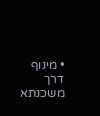• מינוף דרך משכנתא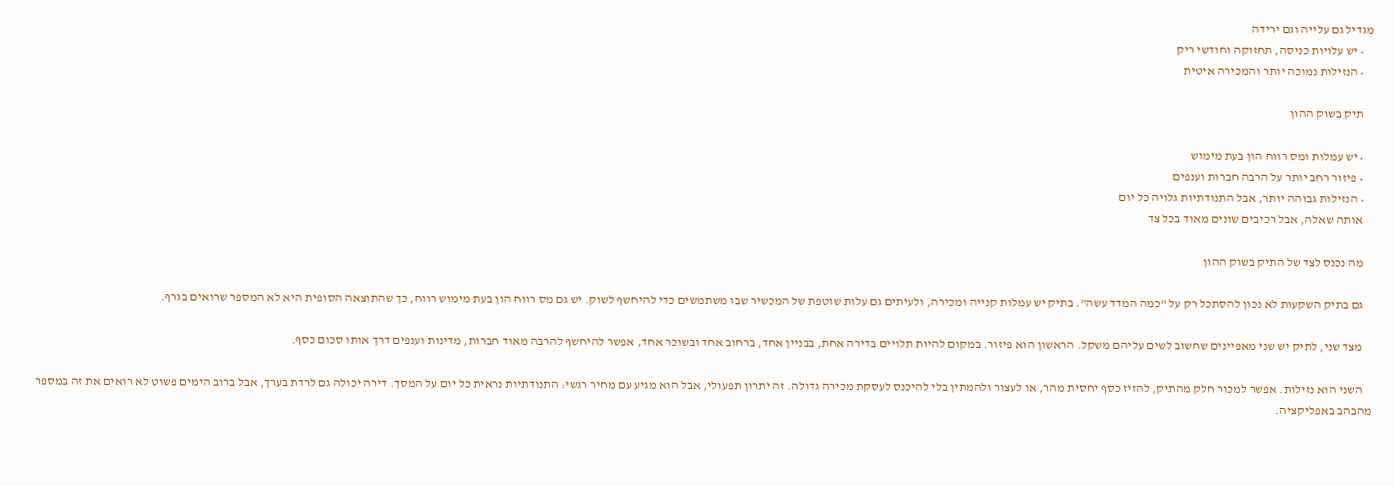מגדיל גם עלייה וגם ירידה
    • יש עלויות כניסה, תחזוקה וחודשי ריק
    • הנזילות נמוכה יותר והמכירה איטית

    תיק בשוק ההון

    • יש עמלות ומס רווח הון בעת מימוש
    • פיזור רחב יותר על הרבה חברות וענפים
    • הנזילות גבוהה יותר, אבל התנודתיות גלויה כל יום
    אותה שאלה, אבל רכיבים שונים מאוד בכל צד

    מה נכנס לצד של התיק בשוק ההון

    גם בתיק השקעות לא נכון להסתכל רק על "כמה המדד עשה". בתיק יש עמלות קנייה ומכירה, ולעיתים גם עלות שוטפת של המכשיר שבו משתמשים כדי להיחשף לשוק. יש גם מס רווח הון בעת מימוש רווח, כך שהתוצאה הסופית היא לא המספר שרואים בגרף.

    מצד שני, לתיק יש שני מאפיינים שחשוב לשים עליהם משקל. הראשון הוא פיזור. במקום להיות תלויים בדירה אחת, בבניין אחד, ברחוב אחד ובשוכר אחד, אפשר להיחשף להרבה מאוד חברות, מדינות וענפים דרך אותו סכום כסף.

    השני הוא נזילות. אפשר למכור חלק מהתיק, להזיז כסף יחסית מהר, או לעצור ולהמתין בלי להיכנס לעסקת מכירה גדולה. זה יתרון תפעולי, אבל הוא מגיע עם מחיר רגשי: התנודתיות נראית כל יום על המסך. דירה יכולה גם לרדת בערך, אבל ברוב הימים פשוט לא רואים את זה במספר מהבהב באפליקציה.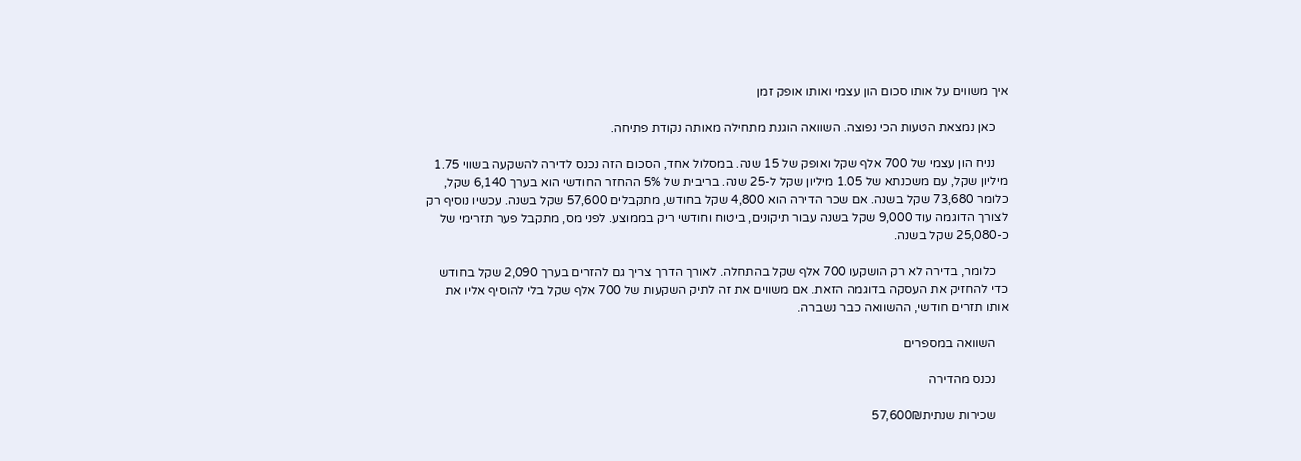איך משווים על אותו סכום הון עצמי ואותו אופק זמן

    כאן נמצאת הטעות הכי נפוצה. השוואה הוגנת מתחילה מאותה נקודת פתיחה.

    נניח הון עצמי של 700 אלף שקל ואופק של 15 שנה. במסלול אחד, הסכום הזה נכנס לדירה להשקעה בשווי 1.75 מיליון שקל, עם משכנתא של 1.05 מיליון שקל ל-25 שנה. בריבית של 5% ההחזר החודשי הוא בערך 6,140 שקל, כלומר 73,680 שקל בשנה. אם שכר הדירה הוא 4,800 שקל בחודש, מתקבלים 57,600 שקל בשנה. עכשיו נוסיף רק לצורך הדוגמה עוד 9,000 שקל בשנה עבור תיקונים, ביטוח וחודשי ריק בממוצע. לפני מס, מתקבל פער תזרימי של כ-25,080 שקל בשנה.

    כלומר, בדירה לא רק הושקעו 700 אלף שקל בהתחלה. לאורך הדרך צריך גם להזרים בערך 2,090 שקל בחודש כדי להחזיק את העסקה בדוגמה הזאת. אם משווים את זה לתיק השקעות של 700 אלף שקל בלי להוסיף אליו את אותו תזרים חודשי, ההשוואה כבר נשברה.

    השוואה במספרים

    נכנס מהדירה

    שכירות שנתית57,600₪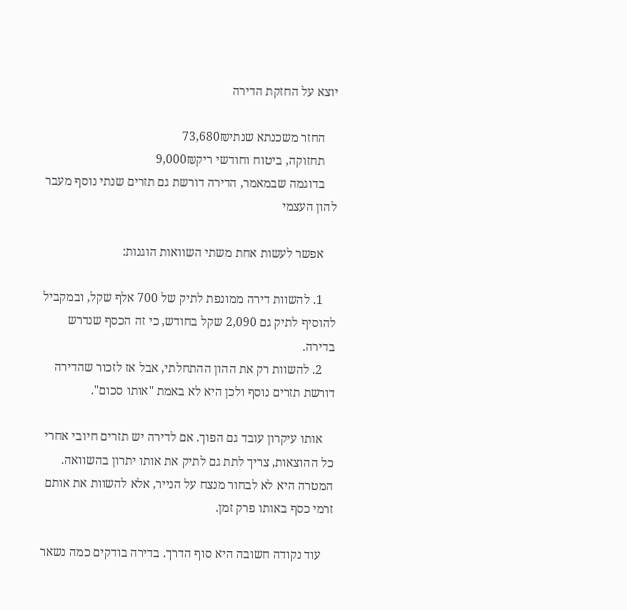יוצא על החזקת הדירה

    החזר משכנתא שנתי73,680₪
    תחזוקה, ביטוח וחודשי ריק9,000₪
    בדוגמה שבמאמר, הדירה דורשת גם תזרים שנתי נוסף מעבר להון העצמי

    אפשר לעשות אחת משתי השוואות הוגנות:

    1. להשוות דירה ממונפת לתיק של 700 אלף שקל, ובמקביל להוסיף לתיק גם 2,090 שקל בחודש, כי זה הכסף שנדרש בדירה.
    2. להשוות רק את ההון ההתחלתי, אבל אז לזכור שהדירה דורשת תזרים נוסף ולכן היא לא באמת "אותו סכום".

    אותו עיקרון עובד גם הפוך. אם לדירה יש תזרים חיובי אחרי כל ההוצאות, צריך לתת גם לתיק את אותו יתרון בהשוואה. המטרה היא לא לבחור מנצח על הנייר, אלא להשוות את אותם זרמי כסף באותו פרק זמן.

    עוד נקודה חשובה היא סוף הדרך. בדירה בודקים כמה נשאר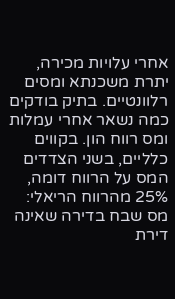אחרי עלויות מכירה, יתרת משכנתא ומסים רלוונטיים. בתיק בודקים כמה נשאר אחרי עמלות ומס רווח הון. בקווים כלליים, בשני הצדדים המס על הרווח דומה, 25% מהרווח הריאלי: מס שבח בדירה שאינה דירת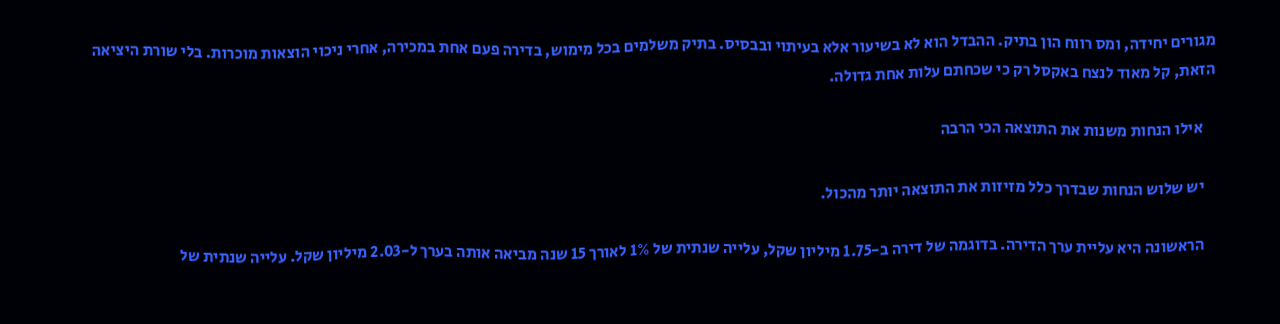מגורים יחידה, ומס רווח הון בתיק. ההבדל הוא לא בשיעור אלא בעיתוי ובבסיס. בתיק משלמים בכל מימוש, בדירה פעם אחת במכירה, אחרי ניכוי הוצאות מוכרות. בלי שורת היציאה הזאת, קל מאוד לנצח באקסל רק כי שכחתם עלות אחת גדולה.

    אילו הנחות משנות את התוצאה הכי הרבה

    יש שלוש הנחות שבדרך כלל מזיזות את התוצאה יותר מהכול.

    הראשונה היא עליית ערך הדירה. בדוגמה של דירה ב-1.75 מיליון שקל, עלייה שנתית של 1% לאורך 15 שנה מביאה אותה בערך ל-2.03 מיליון שקל. עלייה שנתית של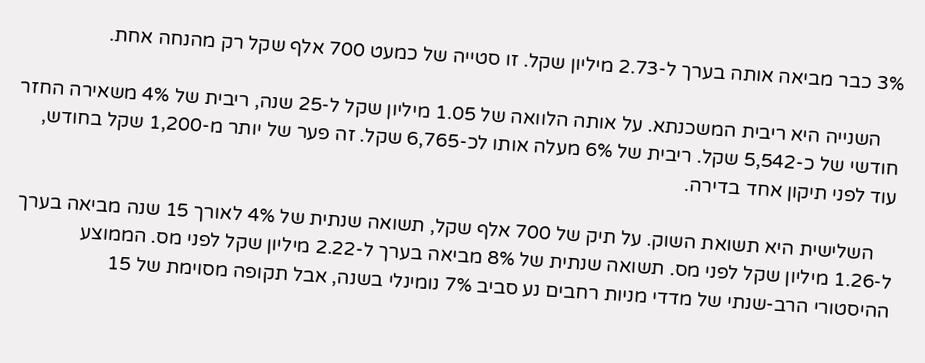3% כבר מביאה אותה בערך ל-2.73 מיליון שקל. זו סטייה של כמעט 700 אלף שקל רק מהנחה אחת.

    השנייה היא ריבית המשכנתא. על אותה הלוואה של 1.05 מיליון שקל ל-25 שנה, ריבית של 4% משאירה החזר חודשי של כ-5,542 שקל. ריבית של 6% מעלה אותו לכ-6,765 שקל. זה פער של יותר מ-1,200 שקל בחודש, עוד לפני תיקון אחד בדירה.

    השלישית היא תשואת השוק. על תיק של 700 אלף שקל, תשואה שנתית של 4% לאורך 15 שנה מביאה בערך ל-1.26 מיליון שקל לפני מס. תשואה שנתית של 8% מביאה בערך ל-2.22 מיליון שקל לפני מס. הממוצע ההיסטורי הרב-שנתי של מדדי מניות רחבים נע סביב 7% נומינלי בשנה, אבל תקופה מסוימת של 15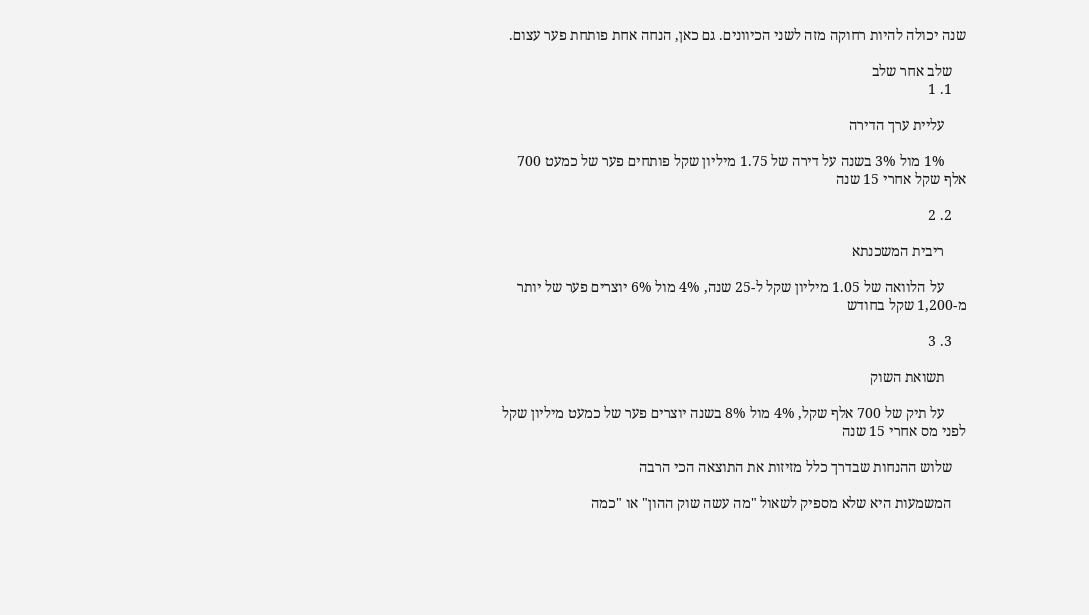שנה יכולה להיות רחוקה מזה לשני הכיוונים. גם כאן, הנחה אחת פותחת פער עצום.

    שלב אחר שלב
    1. 1

      עליית ערך הדירה

      1% מול 3% בשנה על דירה של 1.75 מיליון שקל פותחים פער של כמעט 700 אלף שקל אחרי 15 שנה

    2. 2

      ריבית המשכנתא

      על הלוואה של 1.05 מיליון שקל ל-25 שנה, 4% מול 6% יוצרים פער של יותר מ-1,200 שקל בחודש

    3. 3

      תשואת השוק

      על תיק של 700 אלף שקל, 4% מול 8% בשנה יוצרים פער של כמעט מיליון שקל לפני מס אחרי 15 שנה

    שלוש ההנחות שבדרך כלל מזיזות את התוצאה הכי הרבה

    המשמעות היא שלא מספיק לשאול "מה עשה שוק ההון" או "כמה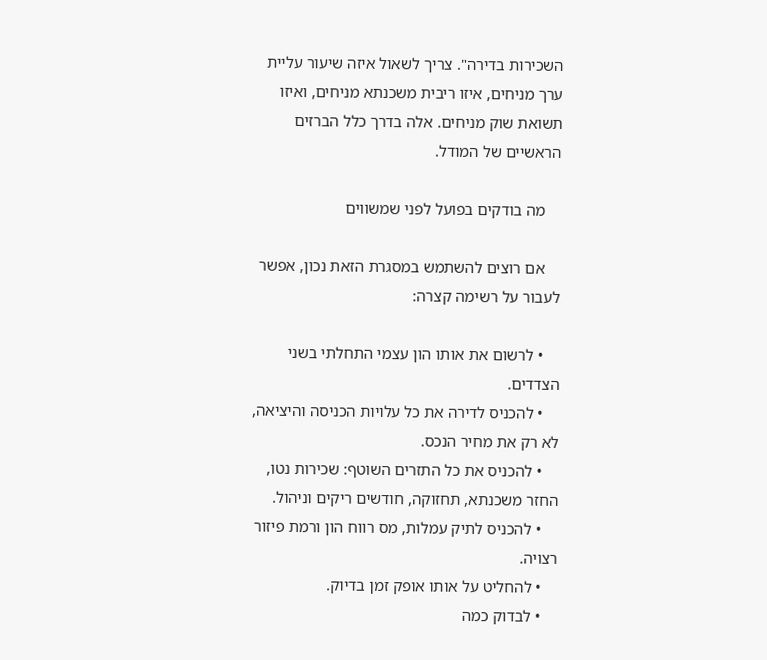השכירות בדירה". צריך לשאול איזה שיעור עליית ערך מניחים, איזו ריבית משכנתא מניחים, ואיזו תשואת שוק מניחים. אלה בדרך כלל הברזים הראשיים של המודל.

    מה בודקים בפועל לפני שמשווים

    אם רוצים להשתמש במסגרת הזאת נכון, אפשר לעבור על רשימה קצרה:

    • לרשום את אותו הון עצמי התחלתי בשני הצדדים.
    • להכניס לדירה את כל עלויות הכניסה והיציאה, לא רק את מחיר הנכס.
    • להכניס את כל התזרים השוטף: שכירות נטו, החזר משכנתא, תחזוקה, חודשים ריקים וניהול.
    • להכניס לתיק עמלות, מס רווח הון ורמת פיזור רצויה.
    • להחליט על אותו אופק זמן בדיוק.
    • לבדוק כמה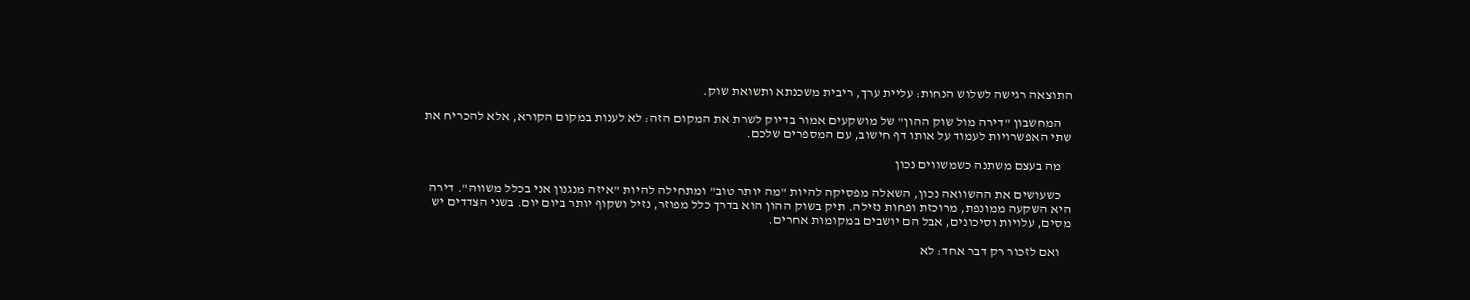התוצאה רגישה לשלוש הנחות: עליית ערך, ריבית משכנתא ותשואת שוק.

    המחשבון "דירה מול שוק ההון" של מושקעים אמור בדיוק לשרת את המקום הזה: לא לענות במקום הקורא, אלא להכריח את שתי האפשרויות לעמוד על אותו דף חישוב, עם המספרים שלכם.

    מה בעצם משתנה כשמשווים נכון

    כשעושים את ההשוואה נכון, השאלה מפסיקה להיות "מה יותר טוב" ומתחילה להיות "איזה מנגנון אני בכלל משווה". דירה היא השקעה ממונפת, מרוכזת ופחות נזילה. תיק בשוק ההון הוא בדרך כלל מפוזר, נזיל ושקוף יותר ביום יום. בשני הצדדים יש מסים, עלויות וסיכונים, אבל הם יושבים במקומות אחרים.

    ואם לזכור רק דבר אחד: לא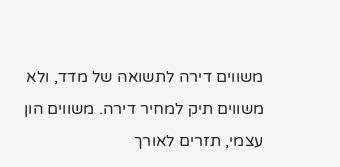משווים דירה לתשואה של מדד, ולא משווים תיק למחיר דירה. משווים הון עצמי, תזרים לאורך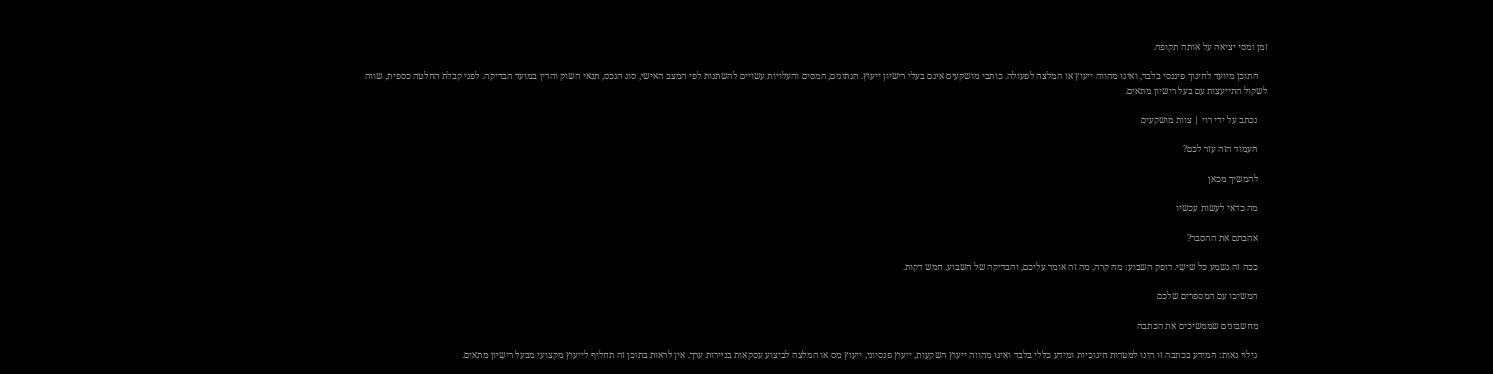זמן ומסי יציאה על אותה תקופה.

    התוכן מיועד לחינוך פיננסי בלבד, ואינו מהווה ייעוץ או המלצה לפעולה. כותבי מושקעים אינם בעלי רישיון ייעוץ. הנתונים, המסים והעלויות עשויים להשתנות לפי המצב האישי, סוג הנכס, תנאי השוק והדין במועד הבדיקה. לפני קבלת החלטה כספית, שווה לשקול התייעצות עם בעל רישיון מתאים.

    נכתב על ידי רוי | צוות מושקעים

    העמוד הזה עזר לכם?

    להמשיך מכאן

    מה כדאי לעשות עכשיו

    אהבתם את ההסבר?

    ככה זה נשמע כל שישי. דופק השבוע: מה קרה, מה זה אומר עליכם, והבדיקה של השבוע. חמש דקות.

    המשיכו עם המספרים שלכם

    מחשבונים שממשיכים את הכתבה

    גילוי נאות: המידע בכתבה זו הינו למטרות חינוכיות ומידע כללי בלבד ואינו מהווה ייעוץ השקעות, ייעוץ פנסיוני, ייעוץ מס או המלצה לביצוע עסקאות בניירות ערך. אין לראות בתוכן זה תחליף לייעוץ מקצועי מבעל רישיון מתאים.